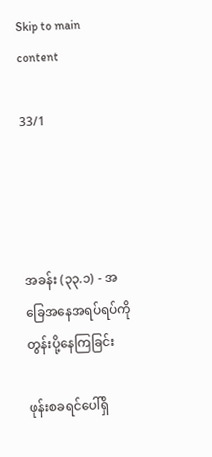Skip to main content

33/1




အခန်း (၃၃.၁) - အခြေအနေအရပ်ရပ်ကို တွန်းပို့နေကြခြင်း

ဖုန်းစခရင်ပေါ်ရှိ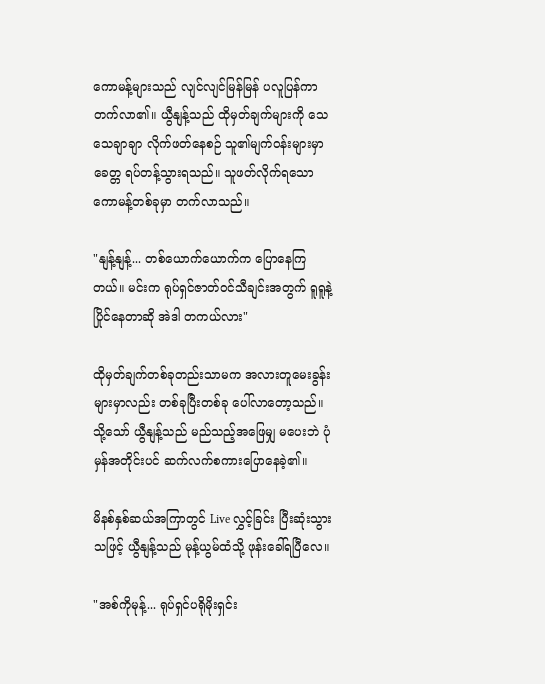ကောမန့်များသည် လျင်လျင်မြန်မြန် ပလူပြန်ကာတက်လာ၏။ ယွီနျန့်သည် ထိုမှတ်ချက်များကို သေသေချာချာ လိုက်ဖတ်နေစဉ် သူ၏မျက်ဝန်းများမှာ ခေတ္တ ရပ်တန့်သွားရသည်။ သူဖတ်လိုက်ရသော ကောမန့်တစ်ခုမှာ တက်လာသည်။

"နျန့်နျန့်... တစ်ယောက်ယောက်က ပြောနေကြတယ်။ မင်းက ရုပ်ရှင်ဇာတ်ဝင်သီချင်းအတွက် ရူရူနဲ့ ပြိုင်နေတာဆို အဲဒါ တကယ်လား"

ထိုမှတ်ချက်တစ်ခုတည်းသာမက အလားတူမေးခွန်းများမှာလည်း တစ်ခုပြီးတစ်ခု ပေါ်လာတော့သည်။ သို့သော် ယွီနျန့်သည် မည်သည့်အဖြေမျှ မပေးဘဲ ပုံမှန်အတိုင်းပင် ဆက်လက်စကားပြောနေခဲ့၏။

မိနစ်နှစ်ဆယ်အကြာတွင် Live လွှင့်ခြင်း ပြီးဆုံးသွားသဖြင့် ယွီနျန့်သည် မုန့်ယွမ်ထံသို့ ဖုန်းခေါ်ရပြီလေ။

"အစ်ကိုမုန့်... ရုပ်ရှင်ပရိုမိုးရှင်း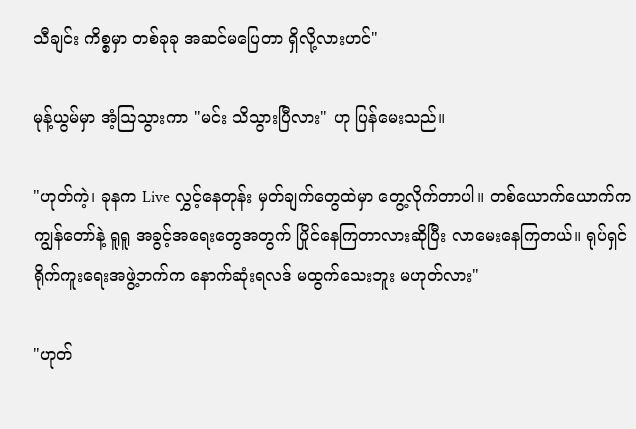သီချင်း ကိစ္စမှာ တစ်ခုခု အဆင်မပြေတာ ရှိလို့လားဟင်"

မုန့်ယွမ်မှာ အံ့ဩသွားကာ "မင်း သိသွားပြီလား" ဟု ပြန်မေးသည်။

"ဟုတ်ကဲ့၊ ခုနက Live လွှင့်နေတုန်း မှတ်ချက်တွေထဲမှာ တွေ့လိုက်တာပါ။ တစ်ယောက်ယောက်က ကျွန်တော်နဲ့ ရူရူ အခွင့်အရေးတွေအတွက် ပြိုင်နေကြတာလားဆိုပြီး လာမေးနေကြတယ်။ ရုပ်ရှင်ရိုက်ကူးရေးအဖွဲ့ဘက်က နောက်ဆုံးရလဒ် မထွက်သေးဘူး မဟုတ်လား"

"ဟုတ်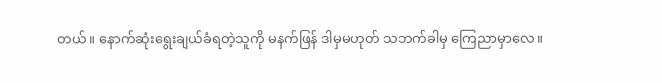တယ်။ နောက်ဆုံးရွေးချယ်ခံရတဲ့သူကို မနက်ဖြန် ဒါမှမဟုတ် သဘက်ခါမှ ကြေညာမှာလေ။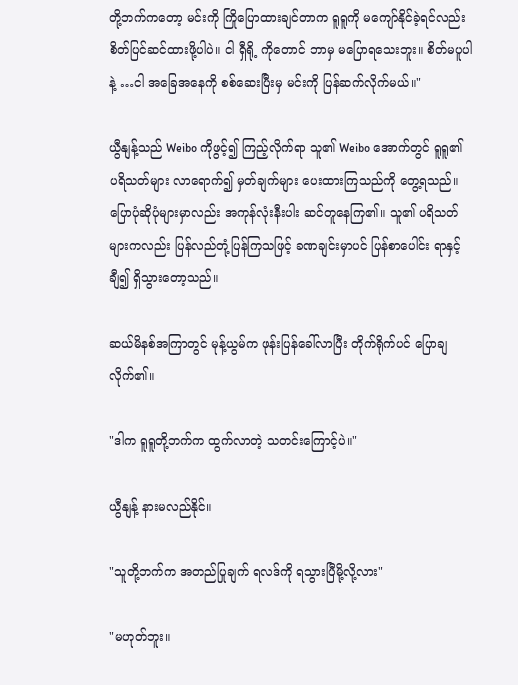တို့ဘက်ကတော့ မင်းကို ကြိုပြောထားချင်တာက ရူရူကို မကျော်နိုင်ခဲ့ရင်လည်း စိတ်ပြင်ဆင်ထားဖို့ပါပဲ။ ငါ ရှီရို့ ကိုတောင် ဘာမှ မပြောရသေးဘူး။ စိတ်မပူပါနဲ့ …ငါ အခြေအနေကို စစ်ဆေးပြီးမှ မင်းကို ပြန်ဆက်လိုက်မယ်။"

ယွီနျန့်သည် Weibo ကိုဖွင့်၍ ကြည့်လိုက်ရာ သူ၏ Weibo အောက်တွင် ရူရူ၏ ပရိသတ်များ လာရောက်၍ မှတ်ချက်များ ပေးထားကြသည်ကို တွေ့ရသည်။ ပြောပုံဆိုပုံများမှာလည်း အကုန်လုံးနီးပါး ဆင်တူနေကြ၏။ သူ၏ ပရိသတ်များကလည်း ပြန်လည်တုံ့ပြန်ကြသဖြင့် ခဏချင်းမှာပင် ပြန်စာပေါင်း ရာနှင့်ချီ၍ ရှိသွားတော့သည်။

ဆယ်မိနစ်အကြာတွင် မုန့်ယွမ်က ဖုန်းပြန်ခေါ်လာပြီး တိုက်ရိုက်ပင် ပြောချလိုက်၏။

"ဒါက ရူရူတို့ဘက်က ထွက်လာတဲ့ သတင်းကြောင့်ပဲ။"

ယွီနျန့် နားမလည်နိုင်။

"သူတို့ဘက်က အတည်ပြုချက် ရလဒ်ကို ရသွားပြီမို့လို့လား"

"မဟုတ်ဘူး။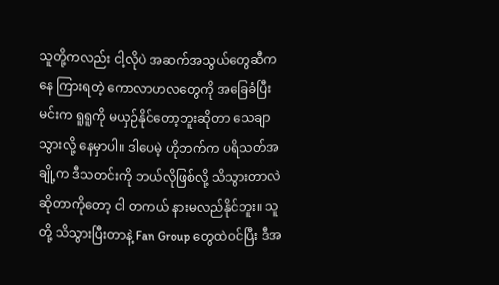သူတို့ကလည်း ငါ့လိုပဲ အဆက်အသွယ်တွေဆီကနေ ကြားရတဲ့ ကောလာဟလတွေကို အခြေခံပြီး မင်းက ရူရူကို မယှဉ်နိုင်တော့ဘူးဆိုတာ သေချာသွားလို့ နေမှာပါ။ ဒါပေမဲ့ ဟိုဘက်က ပရိသတ်အချို့က ဒီသတင်းကို ဘယ်လိုဖြစ်လို့ သိသွားတာလဲဆိုတာကိုတော့ ငါ တကယ် နားမလည်နိုင်ဘူး။ သူတို့ သိသွားပြီးတာနဲ့ Fan Group တွေထဲဝင်ပြီး ဒီအ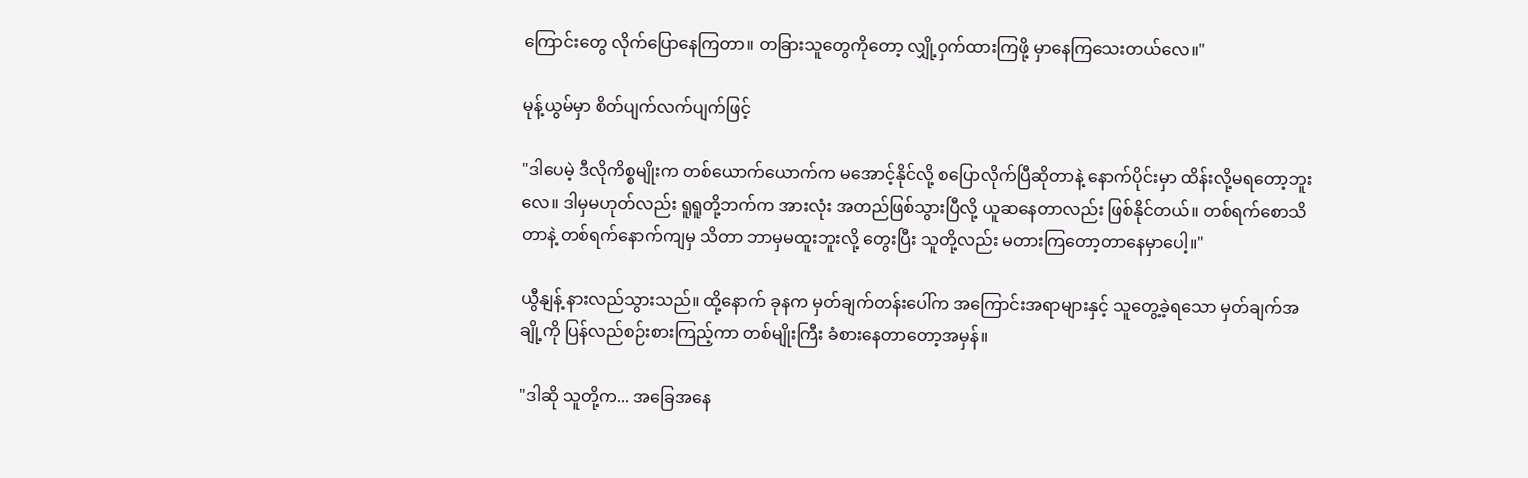ကြောင်းတွေ လိုက်ပြောနေကြတာ။ တခြားသူတွေကိုတော့ လျှို့ဝှက်ထားကြဖို့ မှာနေကြသေးတယ်လေ။"

မုန့်ယွမ်မှာ စိတ်ပျက်လက်ပျက်ဖြင့်

"ဒါပေမဲ့ ဒီလိုကိစ္စမျိုးက တစ်ယောက်ယောက်က မအောင့်နိုင်လို့ စပြောလိုက်ပြီဆိုတာနဲ့ နောက်ပိုင်းမှာ ထိန်းလို့မရတော့ဘူးလေ။ ဒါမှမဟုတ်လည်း ရူရူတို့ဘက်က အားလုံး အတည်ဖြစ်သွားပြီလို့ ယူဆနေတာလည်း ဖြစ်နိုင်တယ်။ တစ်ရက်စောသိတာနဲ့ တစ်ရက်နောက်ကျမှ သိတာ ဘာမှမထူးဘူးလို့ တွေးပြီး သူတို့လည်း မတားကြတော့တာနေမှာပေါ့။"

ယွီနျန့် နားလည်သွားသည်။ ထို့နောက် ခုနက မှတ်ချက်တန်းပေါ်က အကြောင်းအရာများနှင့် သူတွေ့ခဲ့ရသော မှတ်ချက်အချို့ကို ပြန်လည်စဉ်းစားကြည့်ကာ တစ်မျိုးကြီး ခံစားနေတာတော့အမှန်။

"ဒါဆို သူတို့က... အခြေအနေ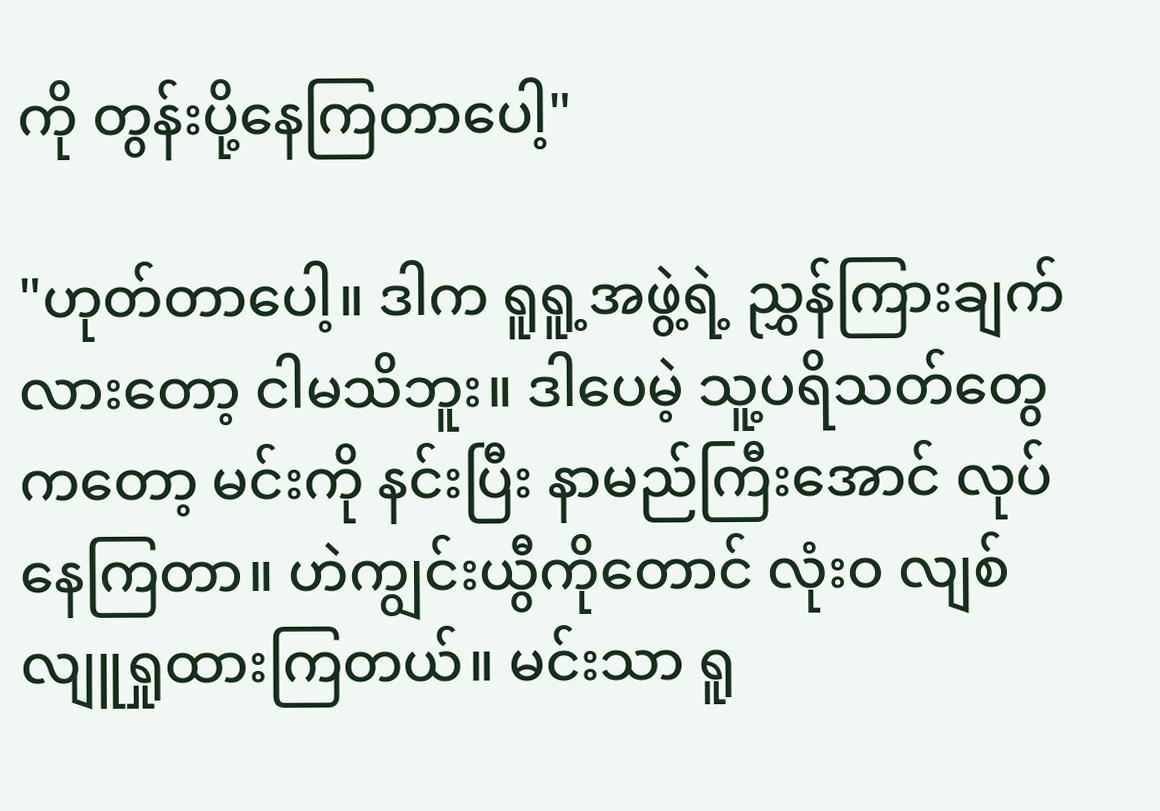ကို တွန်းပို့နေကြတာပေါ့"

"ဟုတ်တာပေါ့။ ဒါက ရူရူ့အဖွဲ့ရဲ့ ညွှန်ကြားချက်လားတော့ ငါမသိဘူး။ ဒါပေမဲ့ သူ့ပရိသတ်တွေကတော့ မင်းကို နင်းပြီး နာမည်ကြီးအောင် လုပ်နေကြတာ။ ဟဲကျွင်းယွီကိုတောင် လုံးဝ လျစ်လျူရှုထားကြတယ်။ မင်းသာ ရူ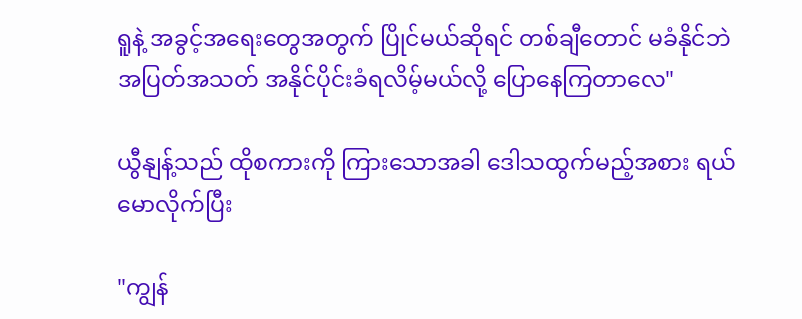ရူနဲ့ အခွင့်အရေးတွေအတွက် ပြိုင်မယ်ဆိုရင် တစ်ချီတောင် မခံနိုင်ဘဲ အပြတ်အသတ် အနိုင်ပိုင်းခံရလိမ့်မယ်လို့ ပြောနေကြတာလေ"

ယွီနျန့်သည် ထိုစကားကို ကြားသောအခါ ဒေါသထွက်မည့်အစား ရယ်မောလိုက်ပြီး

"ကျွန်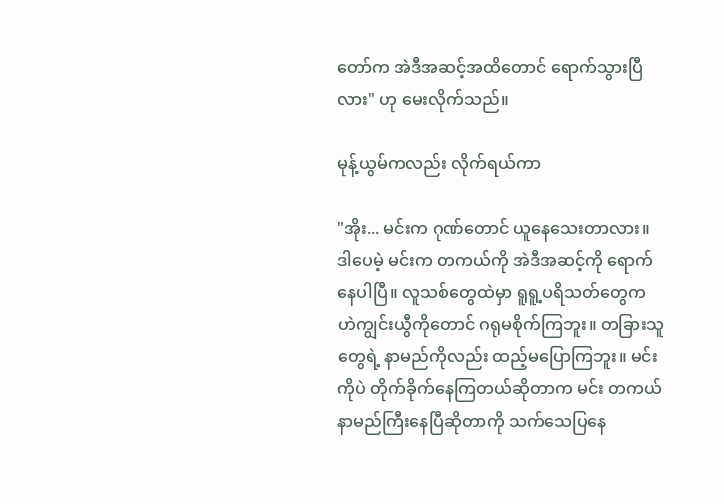တော်က အဲဒီအဆင့်အထိတောင် ရောက်သွားပြီလား" ဟု မေးလိုက်သည်။

မုန့်ယွမ်ကလည်း လိုက်ရယ်ကာ

"အိုး... မင်းက ဂုဏ်တောင် ယူနေသေးတာလား။ ဒါပေမဲ့ မင်းက တကယ်ကို အဲဒီအဆင့်ကို ရောက်နေပါပြီ။ လူသစ်တွေထဲမှာ ရူရူ့ပရိသတ်တွေက ဟဲကျွင်းယွီကိုတောင် ဂရုမစိုက်ကြဘူး။ တခြားသူတွေရဲ့ နာမည်ကိုလည်း ထည့်မပြောကြဘူး။ မင်းကိုပဲ တိုက်ခိုက်နေကြတယ်ဆိုတာက မင်း တကယ် နာမည်ကြီးနေပြီဆိုတာကို သက်သေပြနေ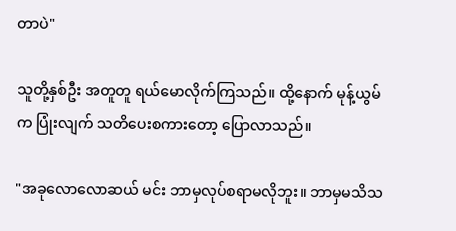တာပဲ"

သူတို့နှစ်ဦး အတူတူ ရယ်မောလိုက်ကြသည်။ ထို့နောက် မုန့်ယွမ်က ပြုံးလျက် သတိပေးစကားတော့ ပြောလာသည်။

"အခုလောလောဆယ် မင်း ဘာမှလုပ်စရာမလိုဘူး။ ဘာမှမသိသ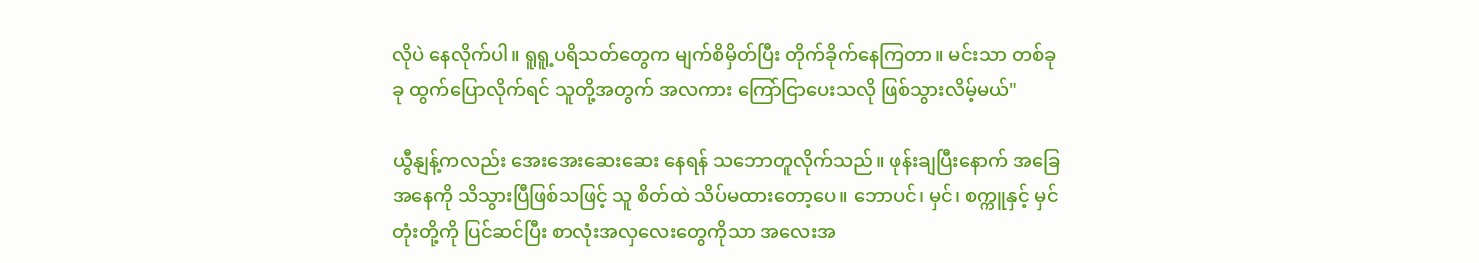လိုပဲ နေလိုက်ပါ။ ရူရူ့ပရိသတ်တွေက မျက်စိမှိတ်ပြီး တိုက်ခိုက်နေကြတာ။ မင်းသာ တစ်ခုခု ထွက်ပြောလိုက်ရင် သူတို့အတွက် အလကား ကြော်ငြာပေးသလို ဖြစ်သွားလိမ့်မယ်"

ယွီနျန့်ကလည်း အေးအေးဆေးဆေး နေရန် သဘောတူလိုက်သည်။ ဖုန်းချပြီးနောက် အခြေအနေကို သိသွားပြီဖြစ်သဖြင့် သူ စိတ်ထဲ သိပ်မထားတော့ပေ။ ဘောပင်၊ မှင်၊ စက္ကူနှင့် မှင်တုံးတို့ကို ပြင်ဆင်ပြီး စာလုံးအလှလေးတွေကိုသာ အလေးအ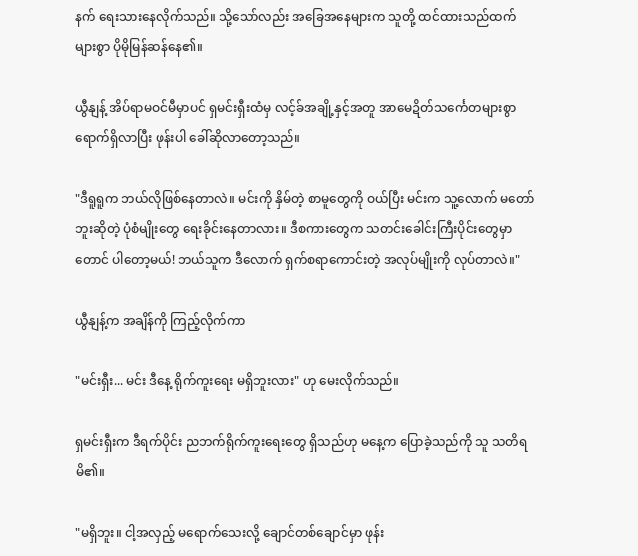နက် ရေးသားနေလိုက်သည်။ သို့သော်လည်း အခြေအနေများက သူတို့ ထင်ထားသည်ထက် များစွာ ပိုမိုမြန်ဆန်နေ၏။

ယွီနျန့် အိပ်ရာမဝင်မီမှာပင် ရှမင်းရှီးထံမှ လင့်ခ်အချို့နှင့်အတူ အာမေဍိတ်သင်္ကေတများစွာ ရောက်ရှိလာပြီး ဖုန်းပါ ခေါ်ဆိုလာတော့သည်။

"ဒီရူရူက ဘယ်လိုဖြစ်နေတာလဲ။ မင်းကို နှိမ်တဲ့ စာမူတွေကို ဝယ်ပြီး မင်းက သူ့လောက် မတော်ဘူးဆိုတဲ့ ပုံစံမျိုးတွေ ရေးခိုင်းနေတာလား။ ဒီစကားတွေက သတင်းခေါင်းကြီးပိုင်းတွေမှာတောင် ပါတော့မယ်! ဘယ်သူက ဒီလောက် ရှက်စရာကောင်းတဲ့ အလုပ်မျိုးကို လုပ်တာလဲ။"

ယွီနျန့်က အချိန်ကို ကြည့်လိုက်ကာ

"မင်းရှီး... မင်း ဒီနေ့ ရိုက်ကူးရေး မရှိဘူးလား" ဟု မေးလိုက်သည်။

ရှမင်းရှီးက ဒီရက်ပိုင်း ညဘက်ရိုက်ကူးရေးတွေ ရှိသည်ဟု မနေ့က ပြောခဲ့သည်ကို သူ သတိရမိ၏။

"မရှိဘူး။ ငါ့အလှည့် မရောက်သေးလို့ ချောင်တစ်ချောင်မှာ ဖုန်း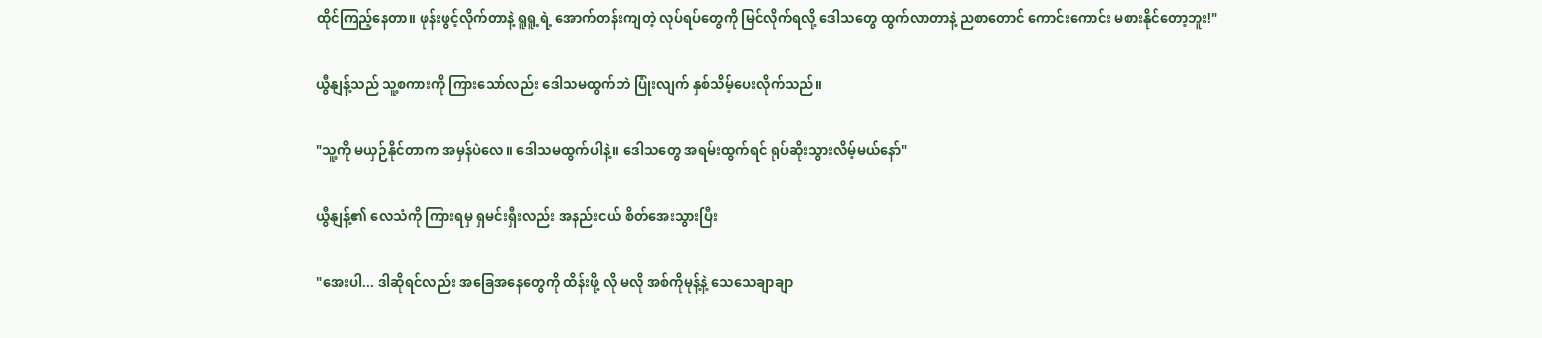ထိုင်ကြည့်နေတာ။ ဖုန်းဖွင့်လိုက်တာနဲ့ ရူရူ့ရဲ့ အောက်တန်းကျတဲ့ လုပ်ရပ်တွေကို မြင်လိုက်ရလို့ ဒေါသတွေ ထွက်လာတာနဲ့ ညစာတောင် ကောင်းကောင်း မစားနိုင်တော့ဘူး!"

ယွီနျန့်သည် သူ့စကားကို ကြားသော်လည်း ဒေါသမထွက်ဘဲ ပြုံးလျက် နှစ်သိမ့်ပေးလိုက်သည်။

"သူ့ကို မယှဉ်နိုင်တာက အမှန်ပဲလေ။ ဒေါသမထွက်ပါနဲ့။ ဒေါသတွေ အရမ်းထွက်ရင် ရုပ်ဆိုးသွားလိမ့်မယ်နော်"

ယွီနျန့်၏ လေသံကို ကြားရမှ ရှမင်းရှီးလည်း အနည်းငယ် စိတ်အေးသွားပြီး

"အေးပါ... ဒါဆိုရင်လည်း အခြေအနေတွေကို ထိန်းဖို့ လို မလို အစ်ကိုမုန့်နဲ့ သေသေချာချာ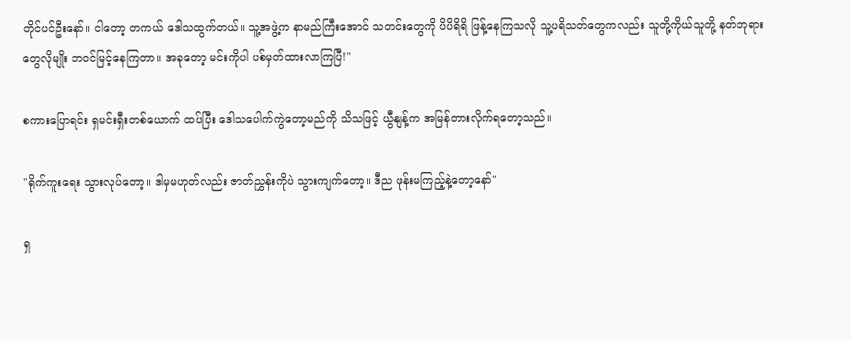တိုင်ပင်ဦးနော်။ ငါတော့ တကယ် ဒေါသထွက်တယ်။ သူ့အဖွဲ့က နာမည်ကြီးအောင် သတင်းတွေကို ပိပိရိရိ ဖြန့်နေကြသလို သူ့ပရိသတ်တွေကလည်း သူတို့ကိုယ်သူတို့ နတ်ဘုရားတွေလိုမျိုး ဘဝင်မြင့်နေကြတာ။ အခုတော့ မင်းကိုပါ ပစ်မှတ်ထားလာကြပြီ!"

စကားပြောရင်း ရှမင်းရှီးတစ်ယောက် ထပ်ပြီး ဒေါသပေါက်ကွဲတော့မည်ကို သိသဖြင့် ယွီနျန့်က အမြန်တားလိုက်ရတော့သည်။

"ရိုက်ကူးရေး သွားလုပ်တော့။ ဒါမှမဟုတ်လည်း ဇာတ်ညွှန်းကိုပဲ သွားကျက်တော့။ ဒီည ဖုန်းမကြည့်နဲ့တော့နော်"

ရှ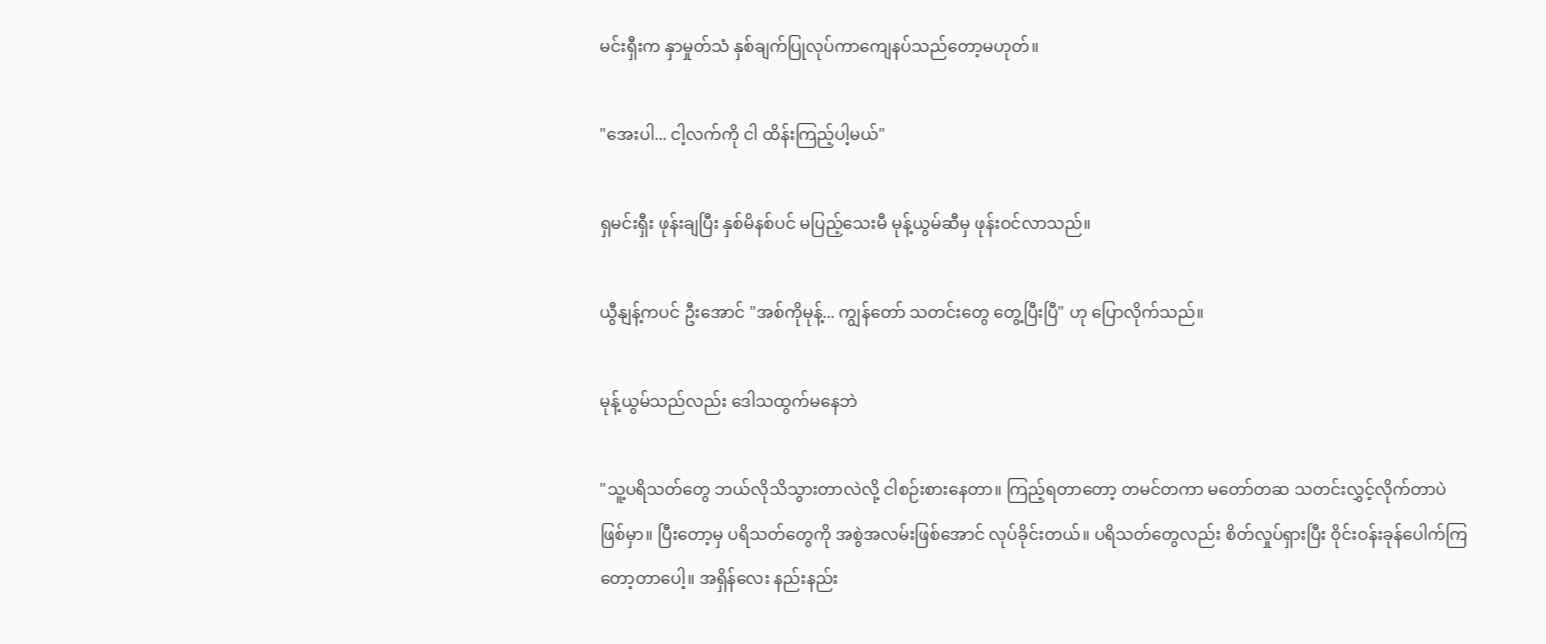မင်းရှီးက နှာမှုတ်သံ နှစ်ချက်ပြုလုပ်ကာကျေနပ်သည်တော့မဟုတ်။

"အေးပါ... ငါ့လက်ကို ငါ ထိန်းကြည့်ပါ့မယ်"

ရှမင်းရှီး ဖုန်းချပြီး နှစ်မိနစ်ပင် မပြည့်သေးမီ မုန့်ယွမ်ဆီမှ ဖုန်းဝင်လာသည်။

ယွီနျန့်ကပင် ဦးအောင် "အစ်ကိုမုန့်... ကျွန်တော် သတင်းတွေ တွေ့ပြီးပြီ" ဟု ပြောလိုက်သည်။

မုန့်ယွမ်သည်လည်း ဒေါသထွက်မနေဘဲ

"သူ့ပရိသတ်တွေ ဘယ်လိုသိသွားတာလဲလို့ ငါစဉ်းစားနေတာ။ ကြည့်ရတာတော့ တမင်တကာ မတော်တဆ သတင်းလွှင့်လိုက်တာပဲ ဖြစ်မှာ။ ပြီးတော့မှ ပရိသတ်တွေကို အစွဲအလမ်းဖြစ်အောင် လုပ်ခိုင်းတယ်။ ပရိသတ်တွေလည်း စိတ်လှုပ်ရှားပြီး ဝိုင်းဝန်းခုန်ပေါက်ကြတော့တာပေါ့။ အရှိန်လေး နည်းနည်း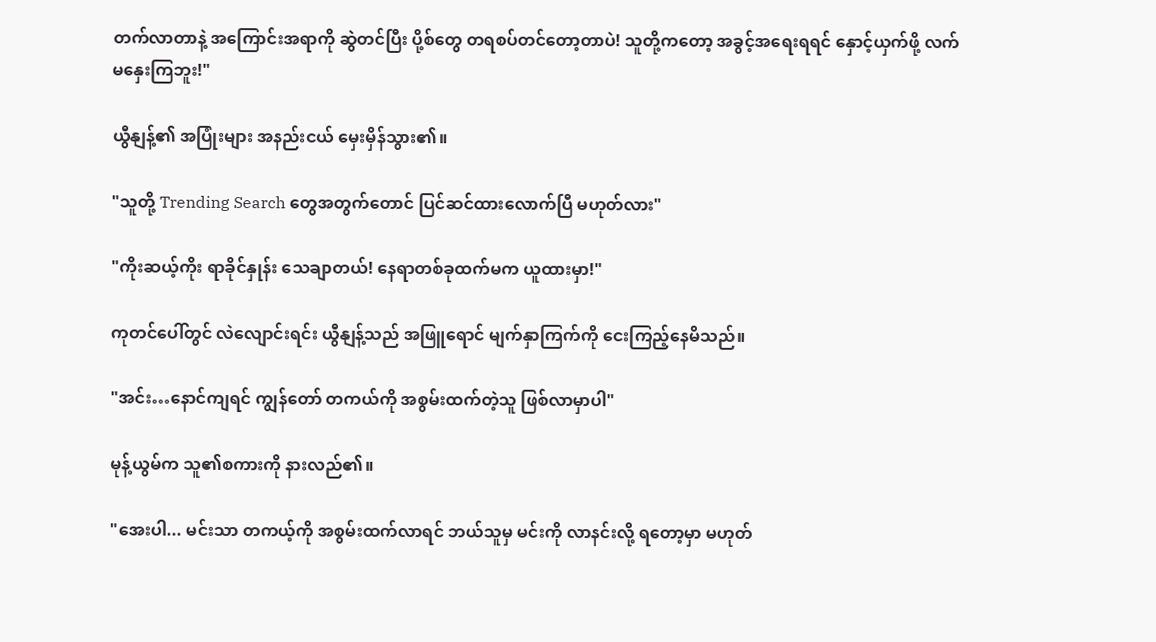တက်လာတာနဲ့ အကြောင်းအရာကို ဆွဲတင်ပြီး ပို့စ်တွေ တရစပ်တင်တော့တာပဲ! သူတို့ကတော့ အခွင့်အရေးရရင် နှောင့်ယှက်ဖို့ လက်မနှေးကြဘူး!"

ယွီနျန့်၏ အပြုံးများ အနည်းငယ် မှေးမှိန်သွား၏။

"သူတို့ Trending Search တွေအတွက်တောင် ပြင်ဆင်ထားလောက်ပြီ မဟုတ်လား"

"ကိုးဆယ့်ကိုး ရာခိုင်နှုန်း သေချာတယ်! နေရာတစ်ခုထက်မက ယူထားမှာ!"

ကုတင်ပေါ်တွင် လဲလျောင်းရင်း ယွီနျန့်သည် အဖြူရောင် မျက်နှာကြက်ကို ငေးကြည့်နေမိသည်။

"အင်း…နောင်ကျရင် ကျွန်တော် တကယ်ကို အစွမ်းထက်တဲ့သူ ဖြစ်လာမှာပါ"

မုန့်ယွမ်က သူ၏စကားကို နားလည်၏။

"အေးပါ... မင်းသာ တကယ့်ကို အစွမ်းထက်လာရင် ဘယ်သူမှ မင်းကို လာနင်းလို့ ရတော့မှာ မဟုတ်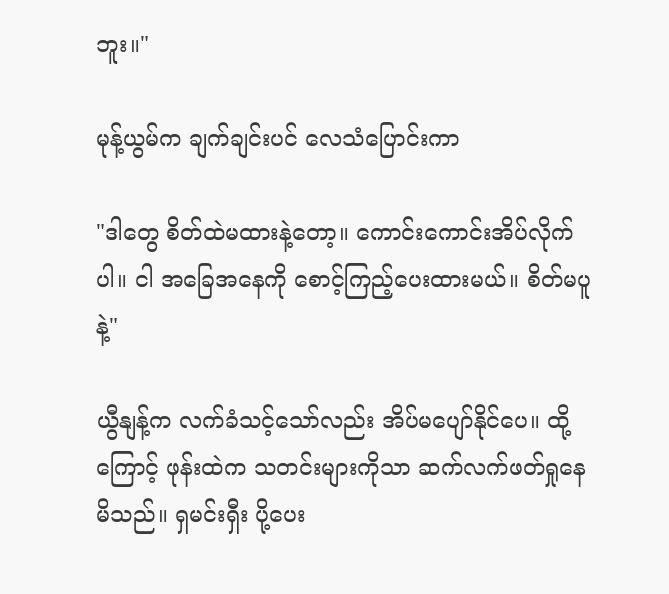ဘူး။"

မုန့်ယွမ်က ချက်ချင်းပင် လေသံပြောင်းကာ

"ဒါတွေ စိတ်ထဲမထားနဲ့တော့။ ကောင်းကောင်းအိပ်လိုက်ပါ။ ငါ အခြေအနေကို စောင့်ကြည့်ပေးထားမယ်။ စိတ်မပူနဲ့"

ယွီနျန့်က လက်ခံသင့်သော်လည်း အိပ်မပျော်နိုင်ပေ။ ထို့ကြောင့် ဖုန်းထဲက သတင်းများကိုသာ ဆက်လက်ဖတ်ရှုနေမိသည်။ ရှမင်းရှီး ပို့ပေး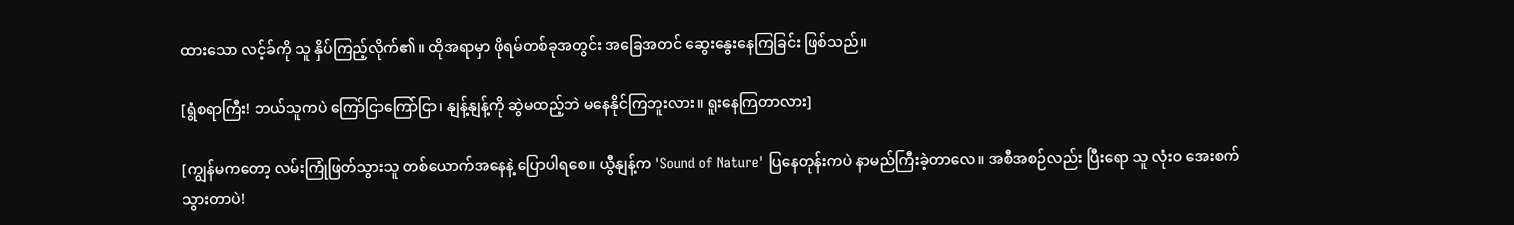ထားသော လင့်ခ်ကို သူ နှိပ်ကြည့်လိုက်၏။ ထိုအရာမှာ ဖိုရမ်တစ်ခုအတွင်း အခြေအတင် ဆွေးနွေးနေကြခြင်း ဖြစ်သည်။

[ရွံစရာကြီး! ဘယ်သူကပဲ ကြော်ငြာကြော်ငြာ၊ နျန့်နျန့်ကို ဆွဲမထည့်ဘဲ မနေနိုင်ကြဘူးလား။ ရူးနေကြတာလား]

[ကျွန်မကတော့ လမ်းကြုံဖြတ်သွားသူ တစ်ယောက်အနေနဲ့ ပြောပါရစေ။ ယွီနျန့်က 'Sound of Nature' ပြနေတုန်းကပဲ နာမည်ကြီးခဲ့တာလေ။ အစီအစဉ်လည်း ပြီးရော သူ လုံးဝ အေးစက်သွားတာပဲ!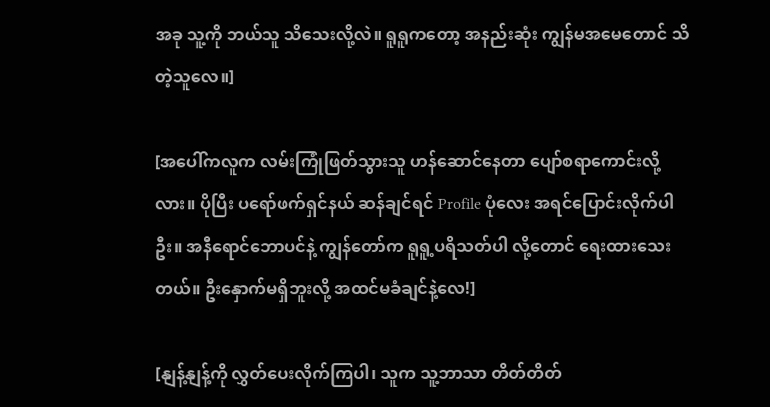အခု သူ့ကို ဘယ်သူ သိသေးလို့လဲ။ ရူရူကတော့ အနည်းဆုံး ကျွန်မအမေတောင် သိတဲ့သူလေ။]

[အပေါ်ကလူက လမ်းကြုံဖြတ်သွားသူ ဟန်ဆောင်နေတာ ပျော်စရာကောင်းလို့လား။ ပိုပြီး ပရော်ဖက်ရှင်နယ် ဆန်ချင်ရင် Profile ပုံလေး အရင်ပြောင်းလိုက်ပါဦး။ အနီရောင်ဘောပင်နဲ့ ကျွန်တော်က ရူရူ့ပရိသတ်ပါ လို့တောင် ရေးထားသေးတယ်။ ဦးနှောက်မရှိဘူးလို့ အထင်မခံချင်နဲ့လေ!]

[နျန့်နျန့်ကို လွှတ်ပေးလိုက်ကြပါ၊ သူက သူ့ဘာသာ တိတ်တိတ်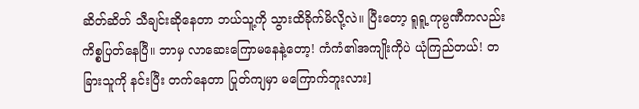ဆိတ်ဆိတ် သီချင်းဆိုနေတာ ဘယ်သူ့ကို သွားထိခိုက်မိလို့လဲ။ ပြီးတော့ ရူရူ့ကုမ္ပဏီကလည်း ကိစ္စပြတ်နေပြီ။ ဘာမှ လာဆေးကြောမနေနဲ့တော့! ကံကံ၏အကျိုးကိုပဲ ယုံကြည်တယ်! တခြားသူကို နင်းပြီး တက်နေတာ ပြုတ်ကျမှာ မကြောက်ဘူးလား]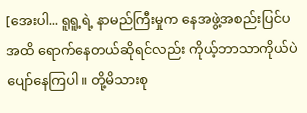[အေးပါ... ရူရူ့ရဲ့ နာမည်ကြီးမှုက နေအဖွဲ့အစည်းပြင်ပအထိ ရောက်နေတယ်ဆိုရင်လည်း ကိုယ့်ဘာသာကိုယ်ပဲ ပျော်နေကြပါ။ တို့မိသားစု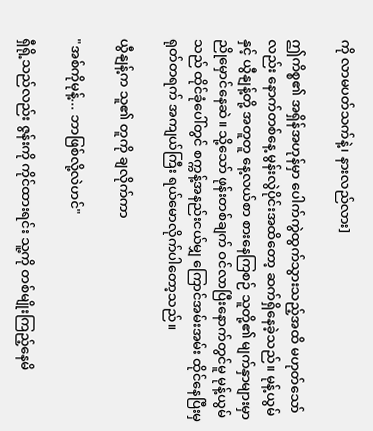ကို လာမပတ်သက်နဲ့၊ နားလည်လား]

ဤကိစ္စ၏ အရှိန်အဟုန်မှာ ပေါက်ကွဲထွက်သွားသည့်အထိ မဟုတ်သော်လည်း နောက်တစ်နေ့ မွန်းလွဲပိုင်းအထိတော့ ဆက်ရှိနေခဲ့သည်။ မုန့်ယွမ်နှင့် ယွီနျန့်တို့ အတူတူ နေ့လယ်စာ စားနေကြစဉ် သူတို့၏ မျက်နှာများမှာ ညိုမှောင်နေဆဲ။ သို့သော် ဖုန်းတစ်ချက် ဝင်လာပြီးနောက်တွင်မူ မုန့်ယွမ်သည် ထိုင်ခုံပေါ်တွင် စက္ကန့်အနည်းငယ်မျှ ကြောင်အမ်းအမ်း ထိုင်နေပြီးမှ ရုတ်တရက် အကျယ်ကြီး ရယ်မောလိုက်ပါတော့သည်။

ယွီနျန့်က သူ၏ တူကို ချလိုက်ကာ

"အစ်ကိုမုန့်... ဘာဖြစ်လို့လဲဟင်"

ရှီရို့သည်လည်း ဇွန်းကို ကိုင်ထားရင်း သူ့ကို တစ်မျိုးကြည့်နေမိ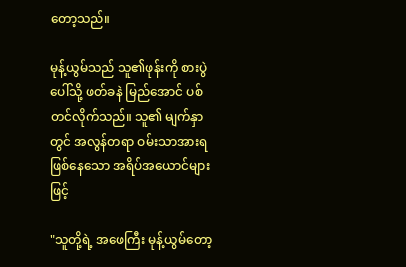တော့သည်။

မုန့်ယွမ်သည် သူ၏ဖုန်းကို စားပွဲပေါ်သို့ ဖတ်ခနဲ မြည်အောင် ပစ်တင်လိုက်သည်။ သူ၏ မျက်နှာတွင် အလွန်တရာ ဝမ်းသာအားရဖြစ်နေသော အရိပ်အယောင်များဖြင့်

"သူတို့ရဲ့ အဖေကြီး မုန့်ယွမ်တော့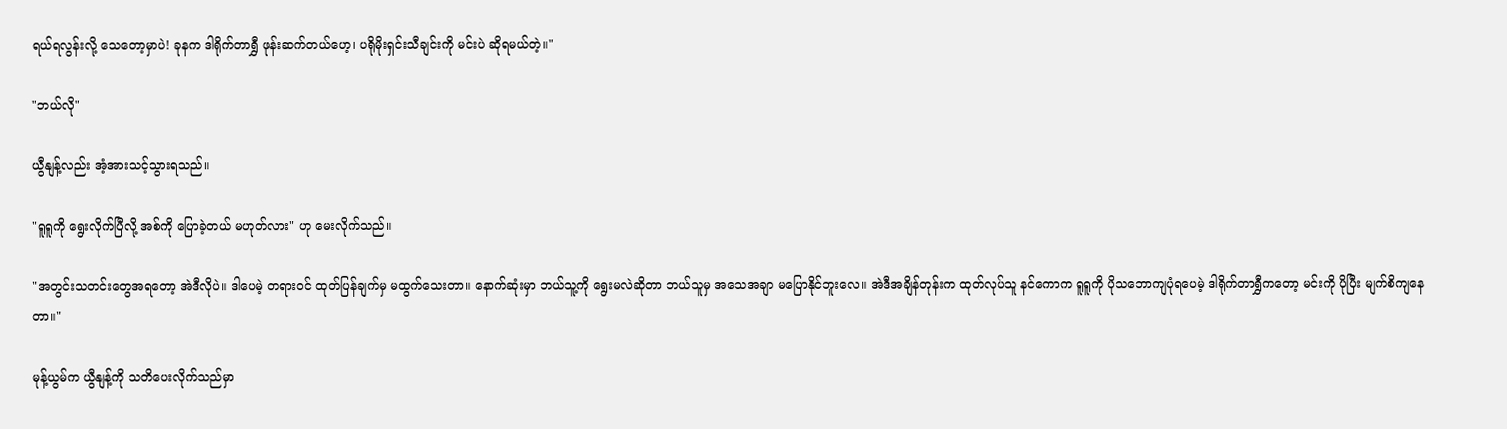ရယ်ရလွန်းလို့ သေတော့မှာပဲ! ခုနက ဒါရိုက်တာရွှီ ဖုန်းဆက်တယ်ဟေ့၊ ပရိုမိုးရှင်းသီချင်းကို မင်းပဲ ဆိုရမယ်တဲ့။"

"ဘယ်လို"

ယွီနျန့်လည်း အံ့အားသင့်သွားရသည်။

"ရူရူကို ရွေးလိုက်ပြီလို့ အစ်ကို ပြောခဲ့တယ် မဟုတ်လား" ဟု မေးလိုက်သည်။

"အတွင်းသတင်းတွေအရတော့ အဲဒီလိုပဲ။ ဒါပေမဲ့ တရားဝင် ထုတ်ပြန်ချက်မှ မထွက်သေးတာ။ နောက်ဆုံးမှာ ဘယ်သူ့ကို ရွေးမလဲဆိုတာ ဘယ်သူမှ အသေအချာ မပြောနိုင်ဘူးလေ။ အဲဒီအချိန်တုန်းက ထုတ်လုပ်သူ နင်ကောက ရူရူကို ပိုသဘောကျပုံရပေမဲ့ ဒါရိုက်တာရွှီကတော့ မင်းကို ပိုပြီး မျက်စိကျနေတာ။"

မုန့်ယွမ်က ယွီနျန့်ကို သတိပေးလိုက်သည်မှာ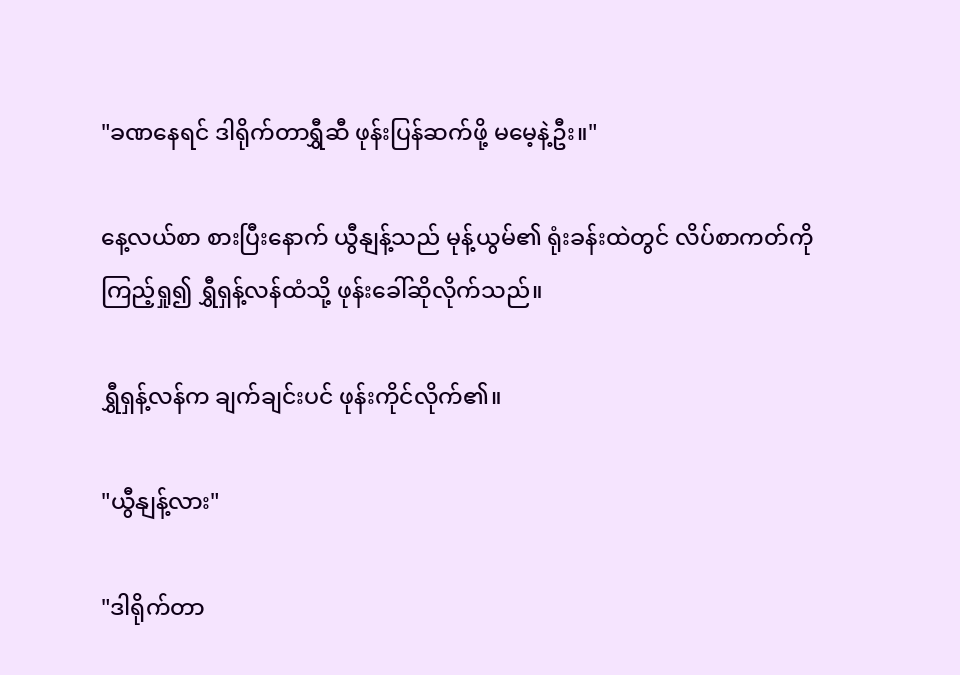"ခဏနေရင် ဒါရိုက်တာရွှီဆီ ဖုန်းပြန်ဆက်ဖို့ မမေ့နဲ့ဦး။"

နေ့လယ်စာ စားပြီးနောက် ယွီနျန့်သည် မုန့်ယွမ်၏ ရုံးခန်းထဲတွင် လိပ်စာကတ်ကို ကြည့်ရှု၍ ရွှီရှန့်လန်ထံသို့ ဖုန်းခေါ်ဆိုလိုက်သည်။

ရွှီရှန့်လန်က ချက်ချင်းပင် ဖုန်းကိုင်လိုက်၏။

"ယွီနျန့်လား"

"ဒါရိုက်တာ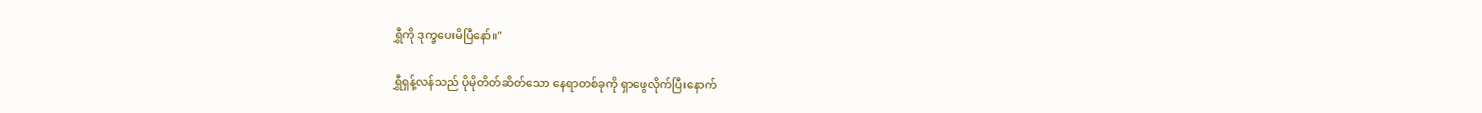ရွှီကို ဒုက္ခပေးမိပြီနော်။"

ရွှီရှန့်လန်သည် ပိုမိုတိတ်ဆိတ်သော နေရာတစ်ခုကို ရှာဖွေလိုက်ပြီးနောက်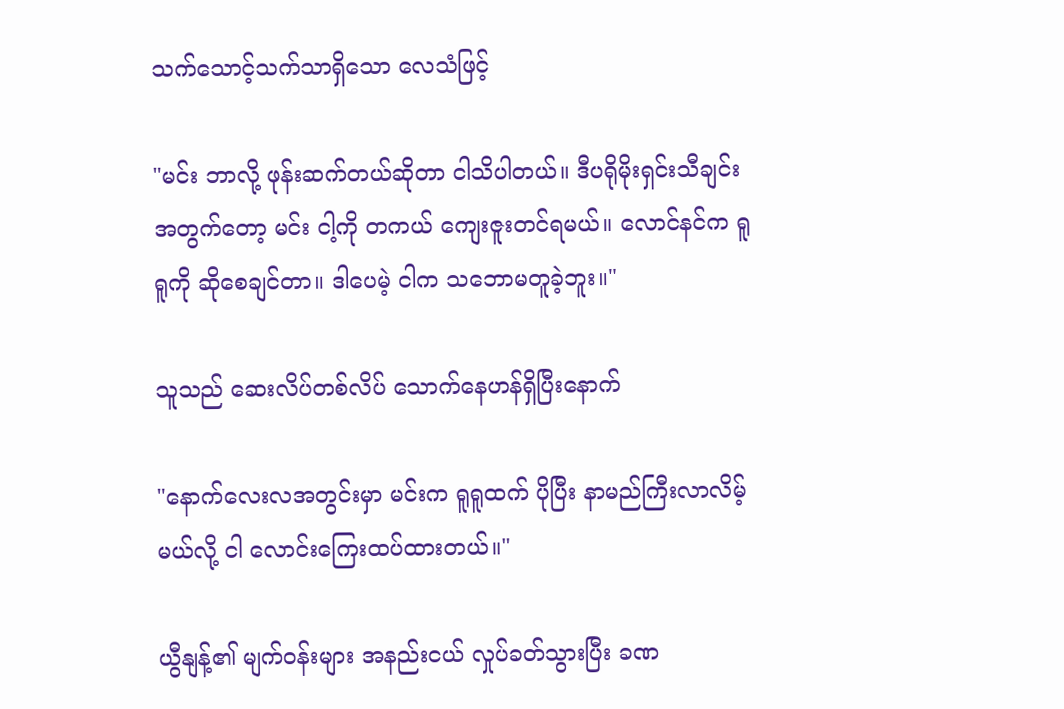သက်သောင့်သက်သာရှိသော လေသံဖြင့်

"မင်း ဘာလို့ ဖုန်းဆက်တယ်ဆိုတာ ငါသိပါတယ်။ ဒီပရိုမိုးရှင်းသီချင်းအတွက်တော့ မင်း ငါ့ကို တကယ် ကျေးဇူးတင်ရမယ်။ လောင်နင်က ရူရူကို ဆိုစေချင်တာ။ ဒါပေမဲ့ ငါက သဘောမတူခဲ့ဘူး။"

သူသည် ဆေးလိပ်တစ်လိပ် သောက်နေဟန်ရှိပြီးနောက်

"နောက်လေးလအတွင်းမှာ မင်းက ရူရူထက် ပိုပြီး နာမည်ကြီးလာလိမ့်မယ်လို့ ငါ လောင်းကြေးထပ်ထားတယ်။"

ယွီနျန့်၏ မျက်ဝန်းများ အနည်းငယ် လှုပ်ခတ်သွားပြီး ခဏ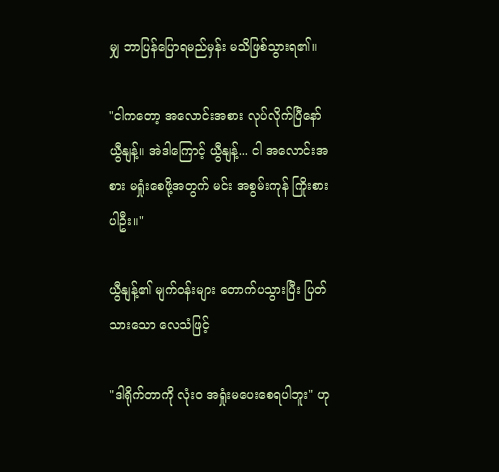မျှ ဘာပြန်ပြောရမည်မှန်း မသိဖြစ်သွားရ၏။

"ငါကတော့ အလောင်းအစား လုပ်လိုက်ပြီနော် ယွီနျန့်။ အဲဒါကြောင့် ယွီနျန့်... ငါ အလောင်းအစား မရှုံးစေဖို့အတွက် မင်း အစွမ်းကုန် ကြိုးစားပါဦး။"

ယွီနျန့်၏ မျက်ဝန်းများ တောက်ပသွားပြီး ပြတ်သားသော လေသံဖြင့်

"ဒါရိုက်တာကို လုံးဝ အရှုံးမပေးစေရပါဘူး" ဟု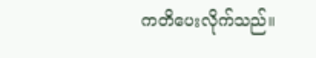ကတိပေးလိုက်သည်။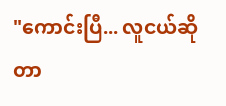"ကောင်းပြီ... လူငယ်ဆိုတာ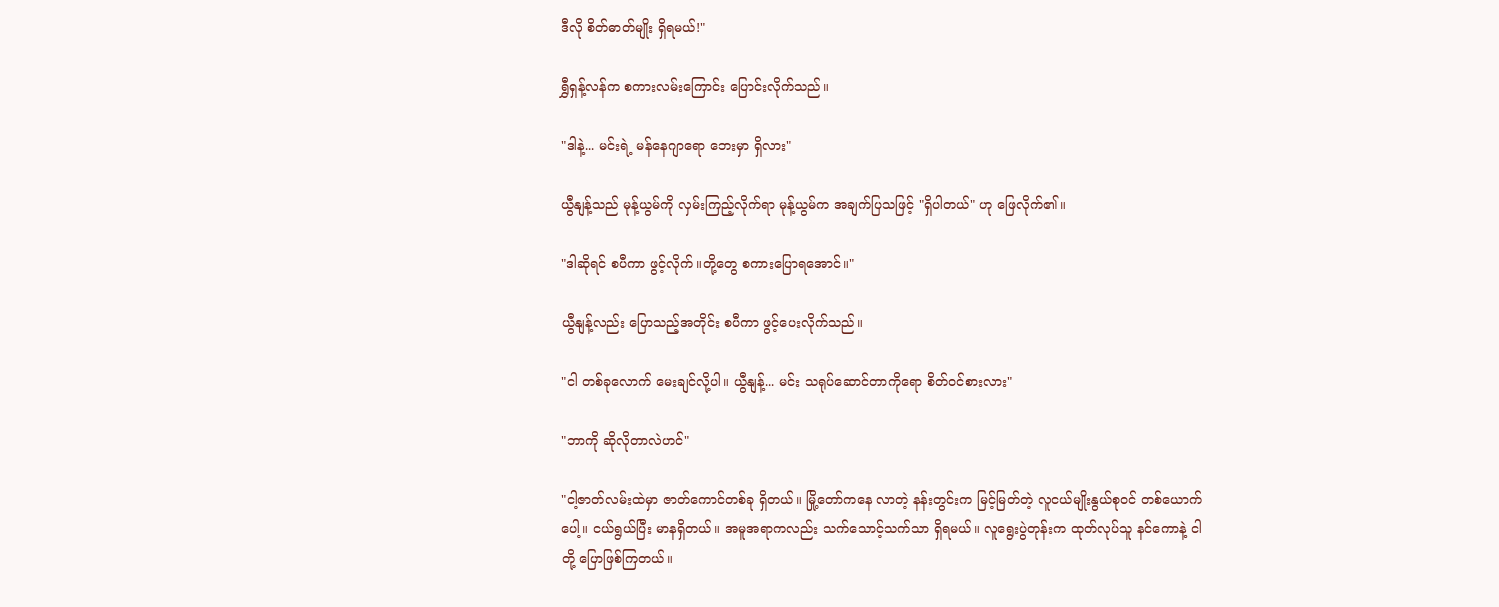ဒီလို စိတ်ဓာတ်မျိုး ရှိရမယ်!"

ရွှီရှန့်လန်က စကားလမ်းကြောင်း ပြောင်းလိုက်သည်။

"ဒါနဲ့... မင်းရဲ့ မန်နေဂျာရော ဘေးမှာ ရှိလား"

ယွီနျန့်သည် မုန့်ယွမ်ကို လှမ်းကြည့်လိုက်ရာ မုန့်ယွမ်က အချက်ပြသဖြင့် "ရှိပါတယ်" ဟု ဖြေလိုက်၏။

"ဒါဆိုရင် စပီကာ ဖွင့်လိုက်။တို့တွေ စကားပြောရအောင်။"

ယွီနျန့်လည်း ပြောသည့်အတိုင်း စပီကာ ဖွင့်ပေးလိုက်သည်။

"ငါ တစ်ခုလောက် မေးချင်လို့ပါ။ ယွီနျန့်... မင်း သရုပ်ဆောင်တာကိုရော စိတ်ဝင်စားလား"

"ဘာကို ဆိုလိုတာလဲဟင်"

"ငါ့ဇာတ်လမ်းထဲမှာ ဇာတ်ကောင်တစ်ခု ရှိတယ်။ မြို့တော်ကနေ လာတဲ့ နန်းတွင်းက မြင့်မြတ်တဲ့ လူငယ်မျိုးနွယ်စုဝင် တစ်ယောက်ပေါ့။ ငယ်ရွယ်ပြီး မာနရှိတယ်။ အမူအရာကလည်း သက်သောင့်သက်သာ ရှိရမယ်။ လူရွေးပွဲတုန်းက ထုတ်လုပ်သူ နင်ကောနဲ့ ငါတို့ ပြောဖြစ်ကြတယ်။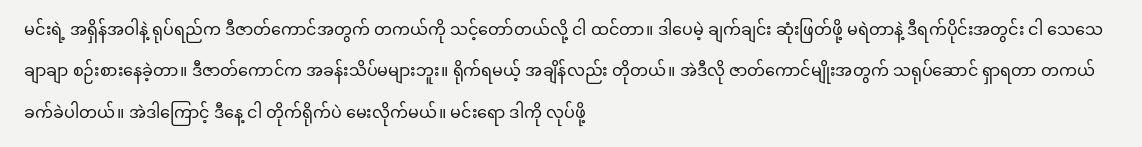မင်းရဲ့ အရှိန်အဝါနဲ့ ရုပ်ရည်က ဒီဇာတ်ကောင်အတွက် တကယ်ကို သင့်တော်တယ်လို့ ငါ ထင်တာ။ ဒါပေမဲ့ ချက်ချင်း ဆုံးဖြတ်ဖို့ မရဲတာနဲ့ ဒီရက်ပိုင်းအတွင်း ငါ သေသေချာချာ စဉ်းစားနေခဲ့တာ။ ဒီဇာတ်ကောင်က အခန်းသိပ်မများဘူး။ ရိုက်ရမယ့် အချိန်လည်း တိုတယ်။ အဲဒီလို ဇာတ်ကောင်မျိုးအတွက် သရုပ်ဆောင် ရှာရတာ တကယ် ခက်ခဲပါတယ်။ အဲဒါကြောင့် ဒီနေ့ ငါ တိုက်ရိုက်ပဲ မေးလိုက်မယ်။ မင်းရော ဒါကို လုပ်ဖို့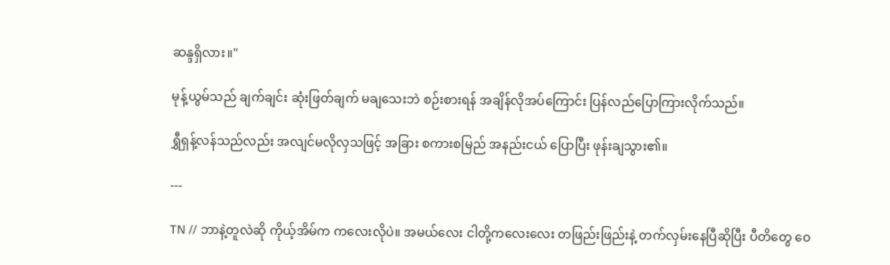ဆန္ဒရှိလား။"

မုန့်ယွမ်သည် ချက်ချင်း ဆုံးဖြတ်ချက် မချသေးဘဲ စဉ်းစားရန် အချိန်လိုအပ်ကြောင်း ပြန်လည်ပြောကြားလိုက်သည်။

ရွှီရှန့်လန်သည်လည်း အလျင်မလိုလှသဖြင့် အခြား စကားစမြည် အနည်းငယ် ပြောပြီး ဖုန်းချသွား၏။

---

TN // ဘာနဲ့တူလဲဆို ကိုယ့်အိမ်က ကလေးလိုပဲ။ အမယ်လေး ငါတို့ကလေးလေး တဖြည်းဖြည်းနဲ့ တက်လှမ်းနေပြီဆိုပြီး ပီတိတွေ ဝေ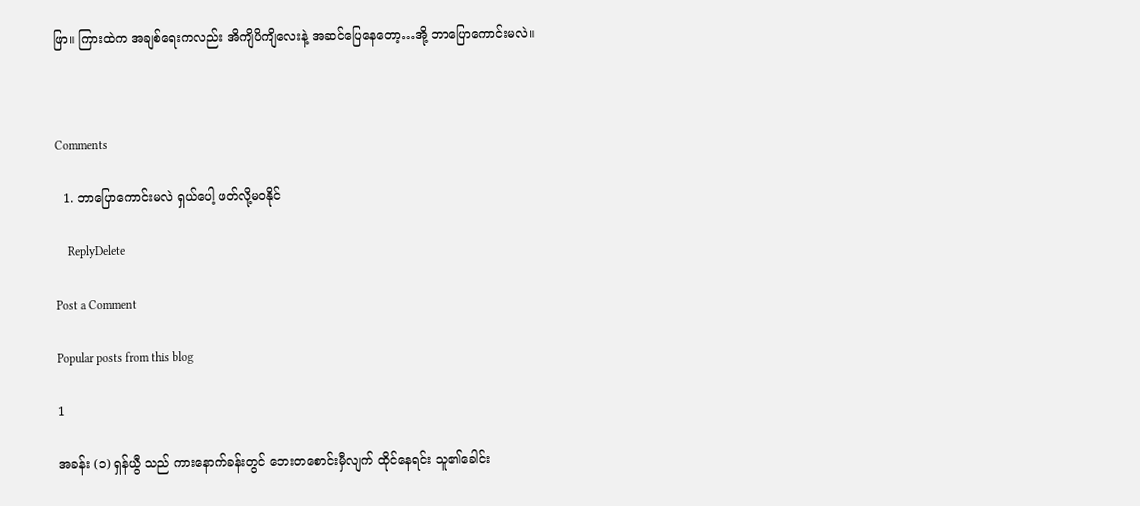ဖြာ။ ကြားထဲက အချစ်ရေးကလည်း အိကျိပိကျိလေးနဲ့ အဆင်ပြေနေတော့…အို့ ဘာပြောကောင်းမလဲ။



Comments

  1. ဘာပြောကောင်းမလဲ ရှယ်ပေါ့ ဖတ်လို့မဝနိုင်

    ReplyDelete

Post a Comment

Popular posts from this blog

1

အခန်း (၁) ရှန်ယွီ သည် ကားနောက်ခန်းတွင် ဘေးတစောင်းမှီလျက် ထိုင်နေရင်း သူ၏ခေါင်း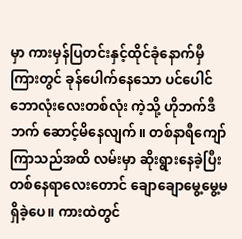မှာ ကားမှန်ပြတင်းနှင့်ထိုင်ခုံနောက်မှီကြားတွင် ခုန်ပေါက်နေသော ပင်ပေါင်ဘောလုံးလေးတစ်လုံး ကဲ့သို့ ဟိုဘက်ဒီဘက် ဆောင့်မိနေလျက်။ တစ်နာရီကျော်ကြာသည်အထိ လမ်းမှာ ဆိုးရွားနေခဲ့ပြီး တစ်နေရာလေးတောင် ချောချောမွေ့မွေ့မရှိခဲ့ပေ။ ကားထဲတွင်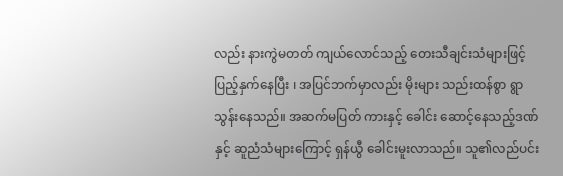လည်း နားကွဲမတတ် ကျယ်လောင်သည့် တေးသီချင်းသံများဖြင့် ပြည့်နှက်နေပြီး ၊ အပြင်ဘက်မှာလည်း မိုးများ သည်းထန်စွာ ရွာသွန်းနေသည်။ အဆက်မပြတ် ကားနှင့် ခေါင်း ဆောင့်နေသည့်ဒဏ်နှင့် ဆူညံသံများကြောင့် ရှန်ယွီ ခေါင်းမူးလာသည်။ သူ၏လည်ပင်း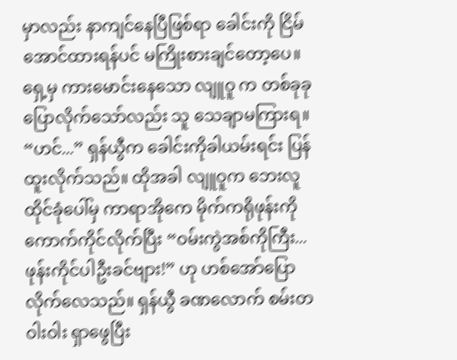မှာလည်း နာကျင်နေပြီဖြစ်ရာ ခေါင်းကို ငြိမ်အောင်ထားရန်ပင် မကြိုးစားချင်တော့ပေ။ ရှေ့မှ ကားမောင်းနေသော လျူဝူ က တစ်ခုခုပြောလိုက်သော်လည်း သူ သေချာမကြားရ။ “ဟင်...” ရှန်ယွီက ခေါင်းကိုခါယမ်းရင်း ပြန်ထူးလိုက်သည်။ ထိုအခါ လျူဝူက ဘေးလူထိုင်ခုံပေါ်မှ ကာရာအိုကေ မိုက်ကရိုဖုန်းကို ကောက်ကိုင်လိုက်ပြီး “ဝမ်းကွဲအစ်ကိုကြီး... ဖုန်းကိုင်ပါဦးခင်ဗျား!” ဟု ဟစ်အော်ပြောလိုက်လေသည်။ ရှန်ယွီ ခဏလောက် စမ်းတဝါးဝါး ရှာဖွေပြီး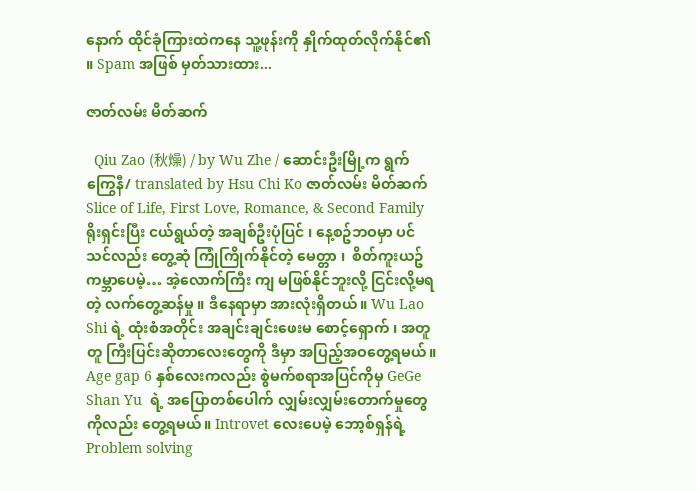နောက် ထိုင်ခုံကြားထဲကနေ သူ့ဖုန်းကို နှိုက်ထုတ်လိုက်နိုင်၏ ။ Spam အဖြစ် မှတ်သားထား...

ဇာတ်လမ်း မိတ်ဆက်

  Qiu Zao (秋燥) / by Wu Zhe / ဆောင်းဦးမြို့က ရွက်ကြွေနီ/ translated by Hsu Chi Ko ဇာတ်လမ်း မိတ်ဆက်  Slice of Life, First Love, Romance, & Second Family ရိုးရှင်းပြီး ငယ်ရွယ်တဲ့ အချစ်ဦးပုံပြင် ၊ နေ့စဥ်ဘဝမှာ ပင် သင်လည်း တွေ့ဆုံ ကြုံကြိုက်နိုင်တဲ့ မေတ္တာ ၊  စိတ်ကူးယဥ် ကမ္ဘာပေမဲ့… အဲ့လောက်ကြီး ကျ မဖြစ်နိုင်ဘူးလို့ ငြင်းလို့မရတဲ့ လက်တွေ့ဆန်မှု ။ ဒီနေရာမှာ အားလုံးရှိတယ်။ Wu Lao Shi ရဲ့ ထုံးစံအတိုင်း အချင်းချင်းဖေးမ စောင့်‌ရှောက် ၊ အတူတူ ကြီးပြင်းဆိုတာလေးတွေကို ဒီမှာ အပြည့်အဝတွေ့ရမယ်။ Age gap 6 နှစ်လေးကလည်း စွဲမက်စရာအပြင်ကိုမှ GeGe Shan Yu  ရဲ့ အပြောတစ်ပေါက် လျှမ်းလျှမ်းတောက်မှုတွေကိုလည်း တွေ့ရမယ်။ Introvet လေးပေမဲ့ ဘော့စ်ရှန်ရဲ့ Problem solving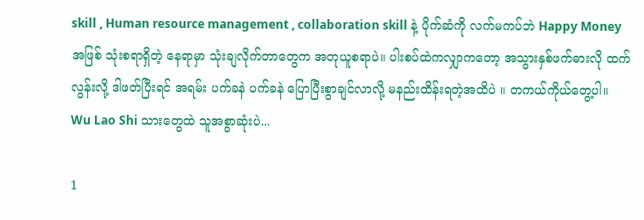skill , Human resource management , collaboration skill နဲ့ ပိုက်ဆံကို လက်မကပ်ဘဲ Happy Money အဖြစ် သုံးစရာရှိတဲ့ နေရာမှာ သုံးချလိုက်တာတွေက အတုယူစရာပဲ။ ပါးစပ်ထဲကလျှာကတော့ အသွားနှစ်ဖက်ဓားလို ထက်လွန်းလို့ ဒါဖတ်ပြီးရင် အရမ်း ပက်ခနဲ ပက်ခနဲ ပြောပြီးစွာချင်လာလို့ မနည်းထိန်းရတဲ့အထိပဲ ။ တကယ်ကိုယ်တွေ့ပါ။ Wu Lao Shi သားတွေထဲ သူအစွာဆုံးပဲ...

1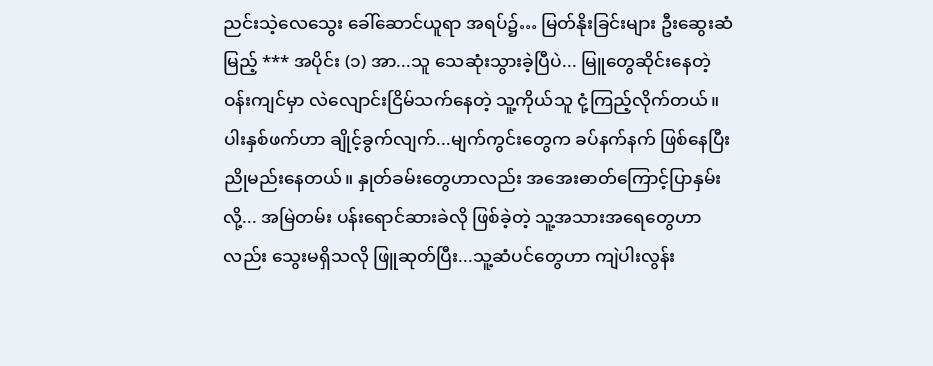ညင်းသဲ့လေသွေး ခေါ်ဆောင်ယူရာ အရပ်၌… မြတ်နိုးခြင်းများ ဦးဆွေးဆံမြည့် *** အပိုင်း (၁) အာ...သူ သေဆုံးသွားခဲ့ပြီပဲ... မြူတွေဆိုင်းနေတဲ့ ဝန်းကျင်မှာ လဲလျောင်းငြိမ်သက်နေတဲ့ သူ့ကိုယ်သူ ငုံ့ကြည့်လိုက်တယ်။ ပါးနှစ်ဖက်ဟာ ချိုင့်ခွက်လျက်...မျက်ကွင်းတွေက ခပ်နက်နက် ဖြစ်နေပြီးညိုမည်းနေတယ်။ နှုတ်ခမ်းတွေဟာလည်း အအေးဓာတ်ကြောင့်ပြာနှမ်းလို့... အမြဲတမ်း ပန်းရောင်ဆားခဲလို ဖြစ်ခဲ့တဲ့ သူ့အသားအရေတွေဟာလည်း သွေးမရှိသလို ဖြူဆုတ်ပြီး...သူ့ဆံပင်တွေဟာ ကျဲပါးလွန်း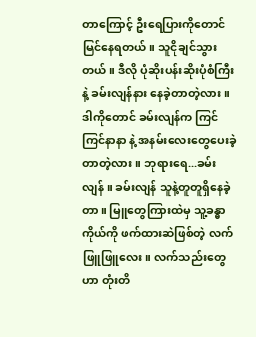တာ‌ကြောင့် ဦးရေပြားကိုတောင် မြင်နေရတယ်။ သူငိုချင်သွားတယ်။ ဒီလို ပုံဆိုးပန်းဆိုးပုံစံကြီးနဲ့ ခမ်းလျန်နား နေခဲ့တာတဲ့လား။ ဒါကိုတောင် ခမ်းလျန်က ကြင်ကြင်နာနာ နဲ့ အနမ်းလေးတွေပေးခဲ့တာတဲ့လား။ ဘုရားရေ...ခမ်းလျန် ။ ခမ်းလျန် သူနဲ့တူတူရှိနေခဲ့တာ။ မြူတွေကြားထဲမှ သူ့ခန္ဓာကိုယ်ကို ဖက်ထားဆဲဖြစ်တဲ့ လက်ဖြူဖြူလေး။ လက်သည်းတွေဟာ တုံးတိ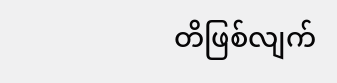တိဖြစ်လျက်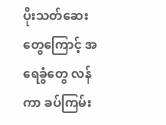ပိုးသတ်ဆေးတွေကြောင့် အရေခွံတွေ လန်ကာ ခပ်ကြမ်း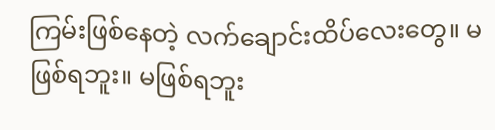ကြမ်းဖြစ်နေတဲ့ လက်ချောင်းထိပ်လေးတွေ။ မဖြစ်ရဘူး။ မဖြစ်ရဘူး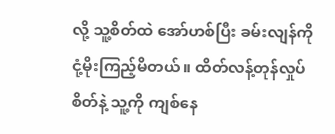လို့ သူ့စိတ်ထဲ အော်ဟစ်ပြီး ခမ်းလျန်ကို ငုံ့မိုးကြည့်မိတယ်။ ထိတ်လန့်တုန်လှုပ်စိတ်နဲ့ သူ့ကို ကျစ်နေ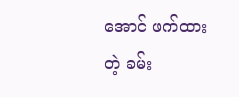အောင် ဖက်ထားတဲ့ ခမ်း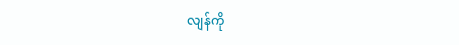လျန်ကို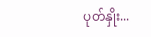ပုတ်နှိုး...